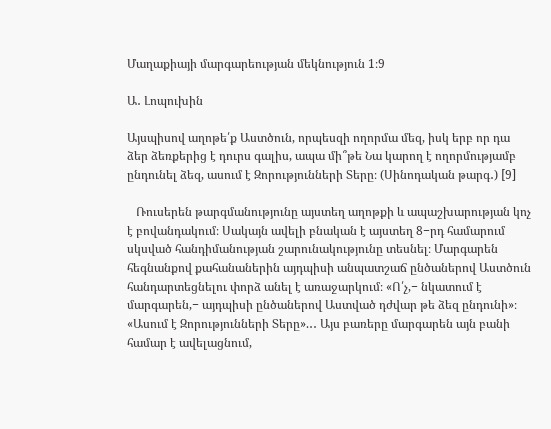Մաղաքիայի մարգարեության մեկնություն 1։9

Ա․ Լոպուխին

Այսպիսով աղոթե՛ք Աստծուն, որպեսզի ողորմա մեզ, իսկ երբ որ դա ձեր ձեռքերից է դուրս գալիս, ապա մի՞թե Նա կարող է ողորմությամբ ընդունել ձեզ, ասում է Զորությունների Տերը։ (Սինոդական թարգ․) [9]

   Ռուսերեն թարգմանությունը այստեղ աղոթքի և ապաշխարության կոչ է բովանդակում։ Սակայն ավելի բնական է այստեղ 8−րդ համարում սկսված հանդիմանության շարունակությունը տեսնել։ Մարգարեն հեգնանքով քահանաներին այդպիսի անպատշաճ ընծաներով Աստծուն հանդարտեցնելու փորձ անել է առաջարկում։ «Ո՛չ,− նկատում է մարգարեն,− այդպիսի ընծաներով Աստված դժվար թե ձեզ ընդունի»։ «Ասում է Զորությունների Տերը».․․ Այս բառերը մարգարեն այն բանի համար է ավելացնում,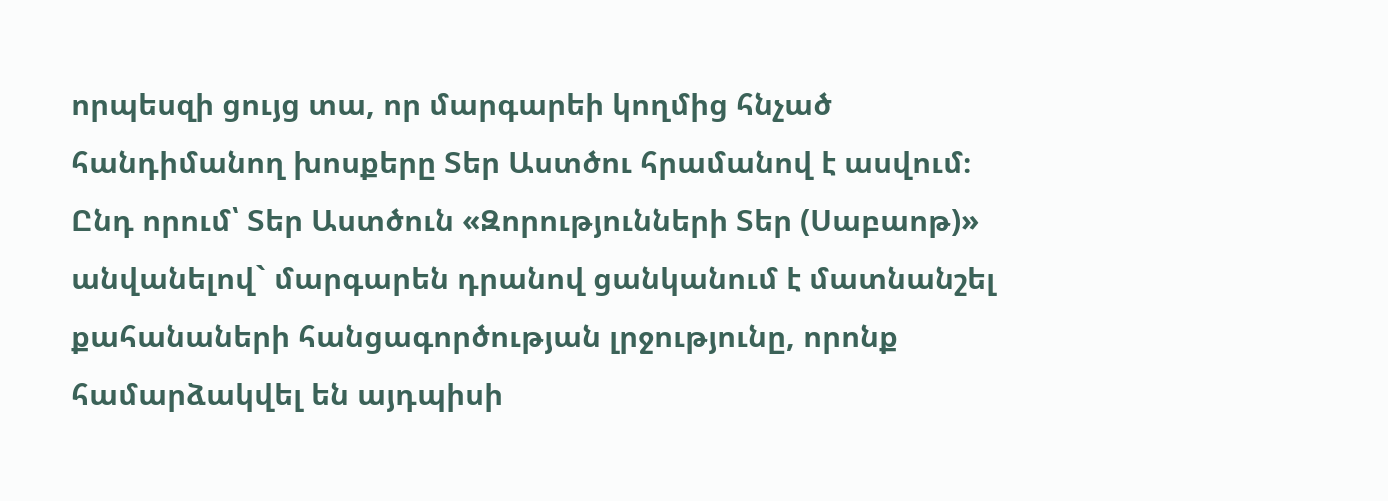որպեսզի ցույց տա, որ մարգարեի կողմից հնչած հանդիմանող խոսքերը Տեր Աստծու հրամանով է ասվում։ Ընդ որում՝ Տեր Աստծուն «Զորությունների Տեր (Սաբաոթ)» անվանելով` մարգարեն դրանով ցանկանում է մատնանշել քահանաների հանցագործության լրջությունը, որոնք համարձակվել են այդպիսի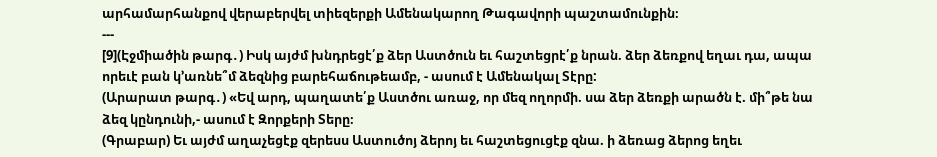արհամարհանքով վերաբերվել տիեզերքի Ամենակարող Թագավորի պաշտամունքին։
---
[9](Էջմիածին թարգ․) Իսկ այժմ խնդրեցէ՛ք ձեր Աստծուն եւ հաշտեցրէ՛ք նրան. ձեր ձեռքով եղաւ դա, ապա որեւէ բան կ՚առնե՞մ ձեզնից բարեհաճութեամբ, - ասում է Ամենակալ Տէրը:
(Արարատ թարգ․) «Եվ արդ, պաղատե՛ք Աստծու առաջ, որ մեզ ողորմի. սա ձեր ձեռքի արածն է. մի՞թե նա ձեզ կընդունի,- ասում է Զորքերի Տերը։
(Գրաբար) Եւ այժմ աղաչեցէք զերեսս Աստուծոյ ձերոյ եւ հաշտեցուցէք զնա. ի ձեռաց ձերոց եղեւ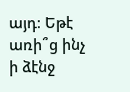այդ։ Եթէ առի՞ց ինչ ի ձէնջ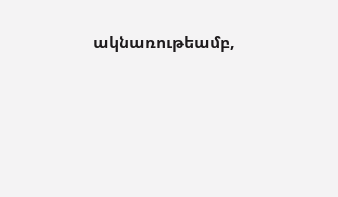ակնառութեամբ,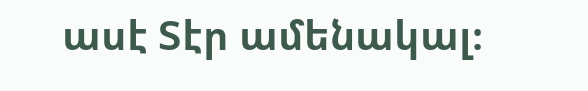ասէ Տէր ամենակալ։